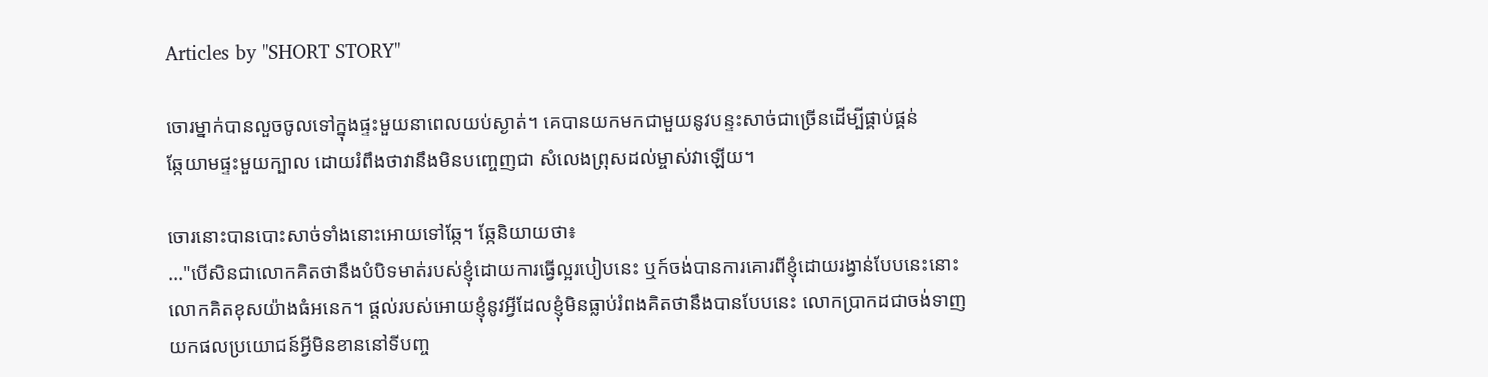Articles by "SHORT STORY"

ចោរម្នាក់បានលួចចូលទៅក្នុងផ្ទះមួយនាពេលយប់ស្ងាត់។ គេបានយកមកជាមួយនូវបន្ទះសាច់ជាច្រើនដើម្បីផ្គាប់ផ្គន់
ឆ្កែយាមផ្ទះមួយក្បាល ដោយរំពឹងថាវានឹងមិនបញ្ចេញជា សំលេងព្រុសដល់ម្ចាស់វាឡើយ។

ចោរនោះបានបោះសាច់ទាំងនោះអោយទៅឆ្កែ។ ឆ្កែនិយាយថា៖
..."បើសិនជាលោកគិតថានឹងបំបិទមាត់របស់ខ្ញុំដោយការធ្វើល្អរបៀបនេះ ឬក៍ចង់បានការគោរពីខ្ញុំដោយរង្វាន់បែបនេះនោះ
លោកគិតខុសយ៉ាងធំអនេក។ ផ្តល់របស់អោយខ្ញុំនូវអ្វីដែលខ្ញុំមិនធ្លាប់រំពងគិតថានឹងបានបែបនេះ លោកប្រាកដជាចង់ទាញ
យកផលប្រយោជន៍អ្វីមិនខាននៅទីបញ្ច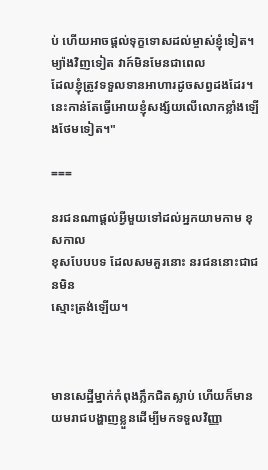ប់ ហើយអាចផ្តល់ទុក្ខទោសដល់ម្ចាស់ខ្ញុំទៀត។ ម្យ៉ាងវិញទៀត វាក៍មិនមែនជាពេល
ដែលខ្ញុំត្រូវទទួលទានអាហារដូចសព្វដងដែរ។ នេះកាន់តែធ្វើអោយខ្ញុំសង្ស័យលើលោកខ្លាំងឡើងថែមទៀត។"

===

នរជនណាផ្តល់អ្វីមួយទៅដល់អ្នកយាមកាម ខុសកាល
ខុសបែបបទ ដែលសមគួរនោះ នរជននោះជាជនមិន
ស្មោះត្រង់ឡើយ។



មានសេដ្ឋីម្នាក់កំពុងភ្លឹកជិតស្លាប់ ហើយក៏មានយមរាជបង្ហាញខ្លួនដើម្បីមកទទួលវិញ្ញា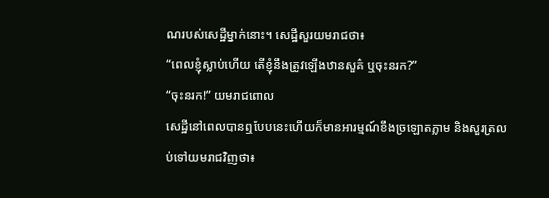ណរបស់សេដ្ឋីម្នាក់នោះ។ សេដ្ឋីសួរយមរាជថា៖
“ពេលខ្ញុំស្លាប់ហើយ តើខ្ញុំនឹងត្រូវឡើងឋានសួគ៌ ឬចុះនរក?”
“ចុះនរក!” យមរាជពោល
សេដ្ឋីនៅពេលបានឮបែបនេះហើយក៏មានអារម្មណ៍ខឹងច្រឡោតភ្លាម និងសួរត្រលប់ទៅយមរាជវិញថា៖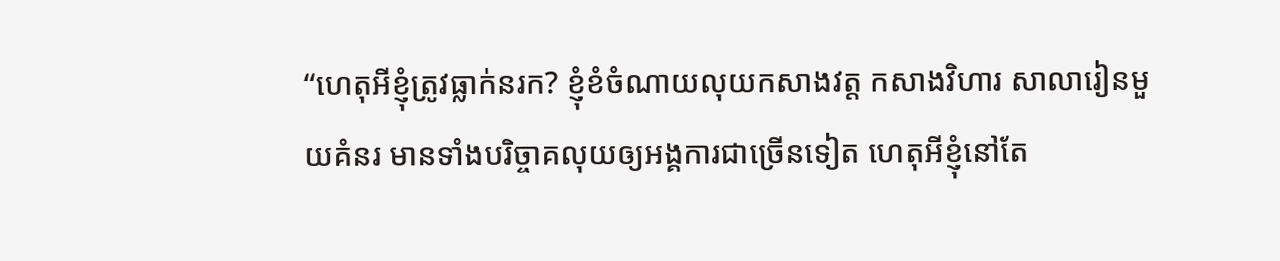“ហេតុអីខ្ញុំត្រូវធ្លាក់នរក? ខ្ញុំខំចំណាយលុយកសាងវត្ត កសាងវិហារ សាលារៀនមួយគំនរ មានទាំងបរិច្ចាគលុយឲ្យអង្គការជាច្រើនទៀត ហេតុអីខ្ញុំនៅតែ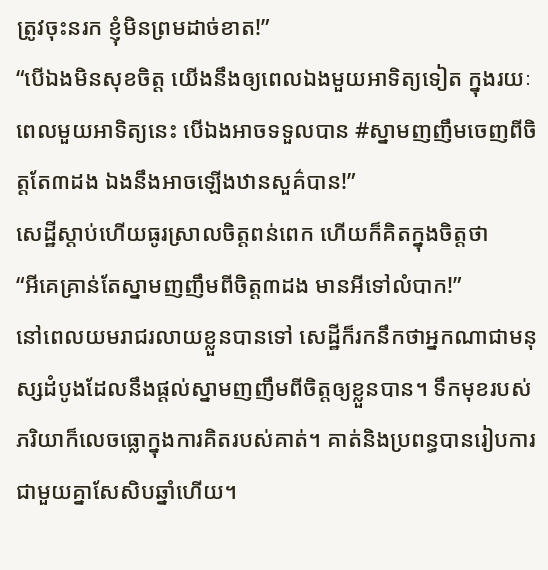ត្រូវចុះនរក ខ្ញុំមិនព្រមដាច់ខាត!”
“បើឯងមិនសុខចិត្ត យើងនឹងឲ្យពេលឯងមួយអាទិត្យទៀត ក្នុងរយៈពេលមួយអាទិត្យនេះ បើឯងអាចទទួលបាន #ស្នាមញញឹមចេញពីចិត្តតែ៣ដង ឯងនឹងអាចឡើងឋានសួគ៌បាន!”
សេដ្ឋីស្ដាប់ហើយធូរស្រាលចិត្តពន់ពេក ហើយក៏គិតក្នុងចិត្តថា
“អីគេគ្រាន់តែស្នាមញញឹមពីចិត្ត៣ដង មានអីទៅលំបាក!”
នៅពេលយមរាជរលាយខ្លួនបានទៅ សេដ្ឋីក៏រកនឹកថាអ្នកណាជាមនុស្សដំបូងដែលនឹងផ្ដល់ស្នាមញញឹមពីចិត្តឲ្យខ្លួនបាន។ ទឹកមុខរបស់ភរិយាក៏លេចធ្លោក្នុងការគិតរបស់គាត់។ គាត់និងប្រពន្ធបានរៀបការជាមួយគ្នាសែសិបឆ្នាំហើយ។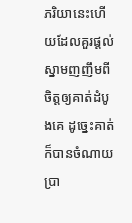ភរិយានេះហើយដែលគួរផ្ដល់ស្នាមញញឹមពីចិត្តឲ្យគាត់ដំបូងគេ ដូច្នេះគាត់ក៏បានចំណាយប្រា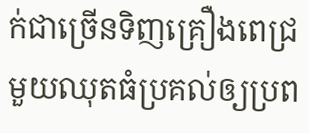ក់ជាច្រើនទិញគ្រឿងពេជ្រមួយឈុតធំប្រគល់ឲ្យប្រព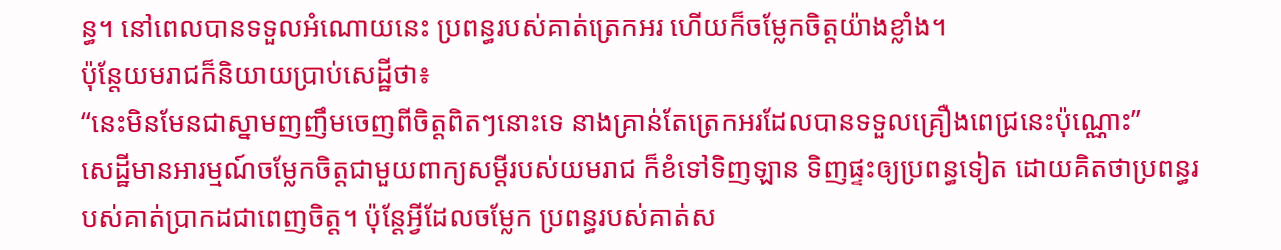ន្ធ។ នៅពេលបានទទួលអំណោយនេះ ប្រពន្ធរបស់គាត់ត្រេកអរ ហើយក៏ចម្លែកចិត្តយ៉ាងខ្លាំង។
ប៉ុន្តែយមរាជក៏និយាយប្រាប់សេដ្ឋីថា៖
“នេះមិនមែនជាស្នាមញញឹមចេញពីចិត្តពិតៗនោះទេ នាងគ្រាន់តែត្រេកអរដែលបានទទួលគ្រឿងពេជ្រនេះប៉ុណ្ណោះ”
សេដ្ឋីមានអារម្មណ៍ចម្លែកចិត្តជាមួយពាក្យសម្ដីរបស់យមរាជ ក៏ខំទៅទិញឡាន ទិញផ្ទះឲ្យប្រពន្ធទៀត ដោយគិតថាប្រពន្ធរបស់គាត់ប្រាកដជាពេញចិត្ត។ ប៉ុន្តែអ្វីដែលចម្លែក ប្រពន្ធរបស់គាត់ស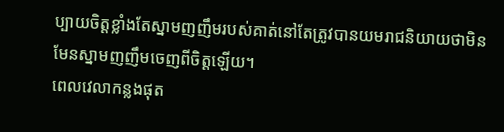ប្បាយចិត្តខ្លាំងតែស្នាមញញឹមរបស់គាត់នៅតែត្រូវបានយមរាជនិយាយថាមិនមែនស្នាមញញឹមចេញពីចិត្តឡើយ។
ពេលវេលាកន្លងផុត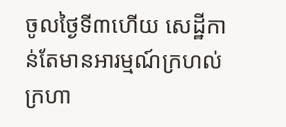ចូលថ្ងៃទី៣ហើយ សេដ្ឋីកាន់តែមានអារម្មណ៍ក្រហល់ក្រហា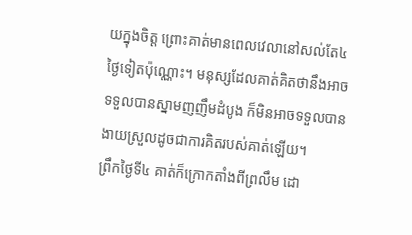យក្នុងចិត្ត ព្រោះគាត់មានពេលវេលានៅសល់តែ៤ថ្ងៃទៀតប៉ុណ្ណោះ។ មនុស្សដែលគាត់គិតថានឹងអាចទទួលបានស្នាមញញឹមដំបូង ក៏មិនអាចទទួលបានងាយស្រួលដូចជាការគិតរបស់គាត់ឡើយ។
ព្រឹកថ្ងៃទី៤ គាត់ក៏ក្រោកតាំងពីព្រលឹម ដោ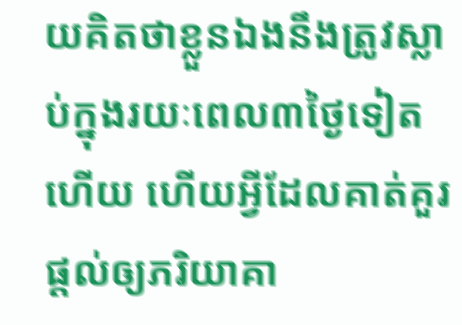យគិតថាខ្លួនឯងនឹងត្រូវស្លាប់ក្នុងរយៈពេល៣ថ្ងៃទៀតហើយ ហើយអ្វីដែលគាត់គួរផ្ដល់ឲ្យភរិយាគា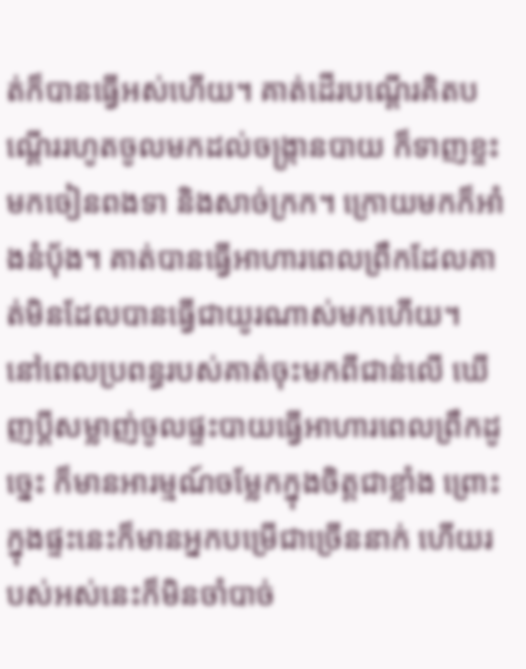ត់ក៏បានធ្វើអស់ហើយ។ គាត់ដើរបណ្ដើរគិតបណ្ដើររហូតចូលមកដល់ចង្ក្រានបាយ ក៏ទាញខ្ទះមកចៀនពងទា និងសាច់ក្រក។ ក្រោយមកក៏អាំងនំប៉័ង។ គាត់បានធ្វើអាហារពេលព្រឹកដែលគាត់មិនដែលបានធ្វើជាយូរណាស់មកហើយ។
នៅពេលប្រពន្ធរបស់គាត់ចុះមកពីជាន់លើ ឃើញប្ដីសម្លាញ់ចូលផ្ទះបាយធ្វើអាហារពេលព្រឹកដូច្នេះ ក៏មានអារម្មណ៍ចម្លែកក្នុងចិត្តជាខ្លាំង ព្រោះក្នុងផ្ទះនេះក៏មានអ្នកបម្រើជាច្រើននាក់ ហើយរបស់អស់នេះក៏មិនចាំបាច់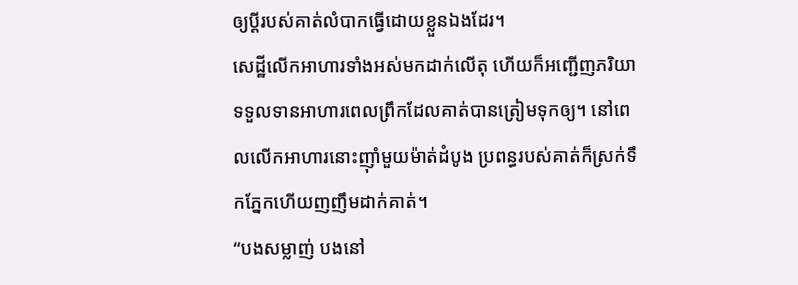ឲ្យប្ដីរបស់គាត់លំបាកធ្វើដោយខ្លួនឯងដែរ។
សេដ្ឋីលើកអាហារទាំងអស់មកដាក់លើតុ ហើយក៏អញ្ជើញភរិយាទទួលទានអាហារពេលព្រឹកដែលគាត់បានត្រៀមទុកឲ្យ។ នៅពេលលើកអាហារនោះញ៉ាំមួយម៉ាត់ដំបូង ប្រពន្ធរបស់គាត់ក៏ស្រក់ទឹកភ្នែកហើយញញឹមដាក់គាត់។
“បងសម្លាញ់ បងនៅ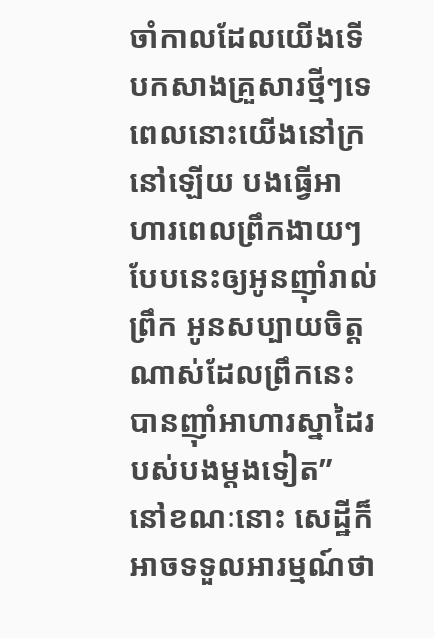ចាំកាលដែលយើងទើបកសាងគ្រួសារថ្មីៗទេ ពេលនោះយើងនៅក្រនៅឡើយ បងធ្វើអាហារពេលព្រឹកងាយៗបែបនេះឲ្យអូនញ៉ាំរាល់ព្រឹក អូនសប្បាយចិត្តណាស់ដែលព្រឹកនេះបានញ៉ាំអាហារស្នាដៃរបស់បងម្ដងទៀត”
នៅខណៈនោះ សេដ្ឋីក៏អាចទទួលអារម្មណ៍ថា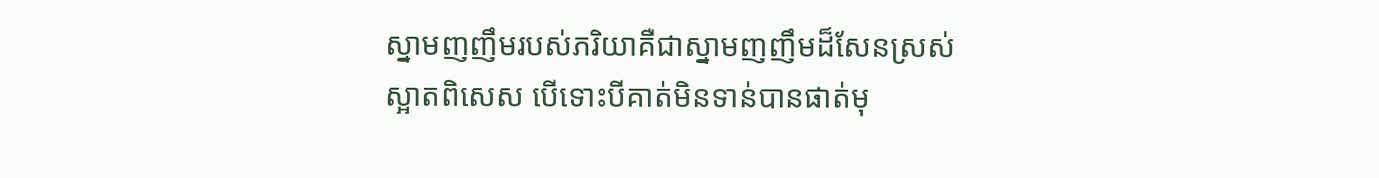ស្នាមញញឹមរបស់ភរិយាគឺជាស្នាមញញឹមដ៏សែនស្រស់ស្អាតពិសេស បើទោះបីគាត់មិនទាន់បានផាត់មុ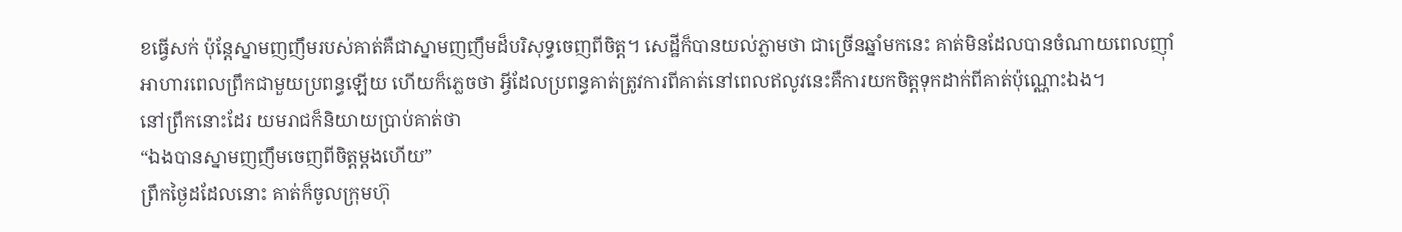ខធ្វើសក់ ប៉ុន្តែស្នាមញញឹមរបស់គាត់គឺជាស្នាមញញឹមដ៏បរិសុទ្ធចេញពីចិត្ត។ សេដ្ឋីក៏បានយល់ភ្លាមថា ជាច្រើនឆ្នាំមកនេះ គាត់មិនដែលបានចំណាយពេលញ៉ាំអាហារពេលព្រឹកជាមួយប្រពន្ធឡើយ ហើយក៏ភ្លេចថា អ្វីដែលប្រពន្ធគាត់ត្រូវការពីគាត់នៅពេលឥលូវនេះគឺការយកចិត្តទុកដាក់ពីគាត់ប៉ុណ្ណោះឯង។
នៅព្រឹកនោះដែរ យមរាជក៏និយាយប្រាប់គាត់ថា
“ឯងបានស្នាមញញឹមចេញពីចិត្តម្ដងហើយ”
ព្រឹកថ្ងៃដដែលនោះ គាត់ក៏ចូលក្រុមហ៊ុ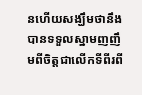នហើយសង្ឃឹមថានឹងបានទទួលស្នាមញញឹមពីចិត្តជាលើកទីពីរពី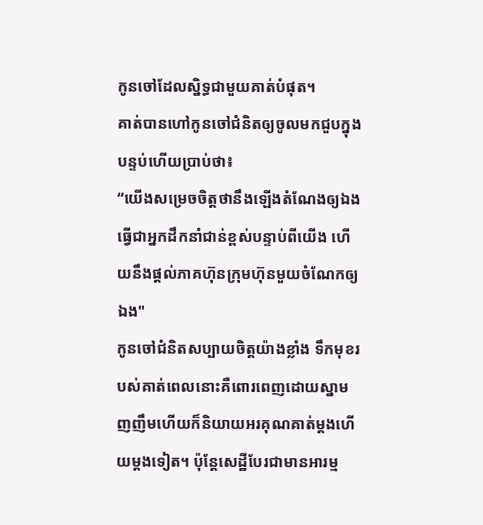កូនចៅដែលស្និទ្ធជាមួយគាត់បំផុត។
គាត់បានហៅកូនចៅជំនិតឲ្យចូលមកជួបក្នុងបន្ទប់ហើយប្រាប់ថា៖
“យើងសម្រេចចិត្តថានឹងឡើងតំណែងឲ្យឯងធ្វើជាអ្នកដឹកនាំជាន់ខ្ពស់បន្ទាប់ពីយើង ហើយនឹងផ្ដល់ភាគហ៊ុនក្រុមហ៊ុនមួយចំណែកឲ្យឯង"
កូនចៅជំនិតសប្បាយចិត្តយ៉ាងខ្លាំង ទឹកមុខរបស់គាត់ពេលនោះគឺពោរពេញដោយស្នាមញញឹមហើយក៏និយាយអរគុណគាត់ម្ដងហើយម្ដងទៀត។ ប៉ុន្តែសេដ្ឋីបែរជាមានអារម្ម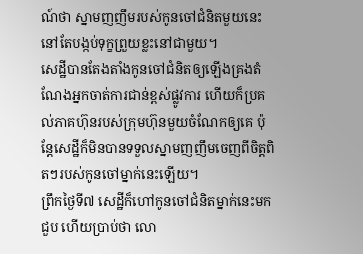ណ៍ថា ស្នាមញញឹមរបស់កូនចៅជំនិតមួយនេះនៅតែបង្កប់ទុក្ខព្រួយខ្លះនៅជាមួយ។
សេដ្ឋីបានតែងតាំងកូនចៅជំនិតឲ្យឡើងគ្រងតំណែងអ្នកចាត់ការជាន់ខ្ពស់ផ្លូវការ ហើយក៏ប្រគល់ភាគហ៊ុនរបស់ក្រុមហ៊ុនមួយចំណែកឲ្យគេ ប៉ុន្តែសេដ្ឋីក៏មិនបានទទួលស្នាមញញឹមចេញពីចិត្តពិតៗរបស់កូនចៅម្នាក់នេះឡើយ។
ព្រឹកថ្ងៃទី៧ សេដ្ឋីក៏ហៅកូនចៅជំនិតម្នាក់នេះមកជួប ហើយប្រាប់ថា លោ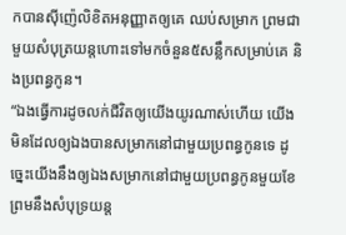កបានស៊ីញ៉េលិខិតអនុញ្ញាតឲ្យគេ ឈប់សម្រាក ព្រមជាមួយសំបុត្រយន្តហោះទៅមកចំនួន៥សន្លឹកសម្រាប់គេ និងប្រពន្ធកូន។
“ឯងធ្វើការដូចលក់ជីវិតឲ្យយើងយូរណាស់ហើយ យើងមិនដែលឲ្យឯងបានសម្រាកនៅជាមួយប្រពន្ធកូនទេ ដូច្នេះយើងនឹងឲ្យឯងសម្រាកនៅជាមួយប្រពន្ធកូនមួយខែ ព្រមនឹងសំបុទ្រយន្ត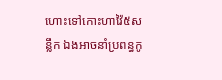ហោះទៅកោះហាវ៉ៃ៥សន្លឹក ឯងអាចនាំប្រពន្ធកូ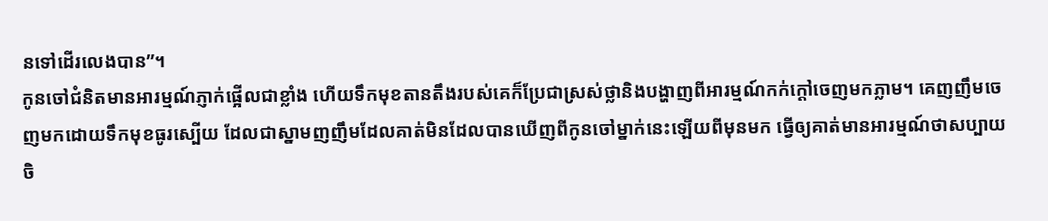នទៅដើរលេងបាន”។
កូនចៅជំនិតមានអារម្មណ៍ភ្ញាក់ផ្អើលជាខ្លាំង ហើយទឹកមុខតានតឹងរបស់គេក៏ប្រែជាស្រស់ថ្លានិងបង្ហាញពីអារម្មណ៍កក់ក្ដៅចេញមកភ្លាម។ គេញញឹមចេញមកដោយទឹកមុខធូរស្បើយ ដែលជាស្នាមញញឹមដែលគាត់មិនដែលបានឃើញពីកូនចៅម្នាក់នេះឡើយពីមុនមក ធ្វើឲ្យគាត់មានអារម្មណ៍ថាសប្បាយចិ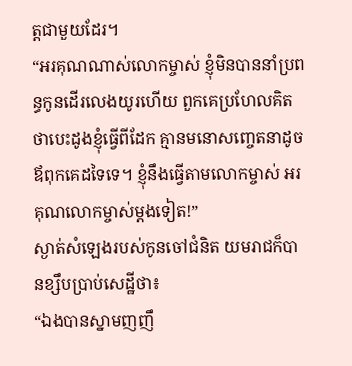ត្តជាមួយដែរ។
“អរគុណណាស់លោកម្ចាស់ ខ្ញុំមិនបាននាំប្រពន្ធកូនដើរលេងយូរហើយ ពួកគេប្រហែលគិតថាបេះដូងខ្ញុំធ្វើពីដែក គ្មានមនោសញ្ចេតនាដូចឪពុកគេដទៃទេ។ ខ្ញុំនឹងធ្វើតាមលោកម្ចាស់ អរគុណលោកម្ចាស់ម្ដងទៀត!”
ស្ងាត់សំឡេងរបស់កូនចៅជំនិត យមរាជក៏បានខ្សឹបប្រាប់សេដ្ឋីថា៖
“ឯងបានស្នាមញញឹ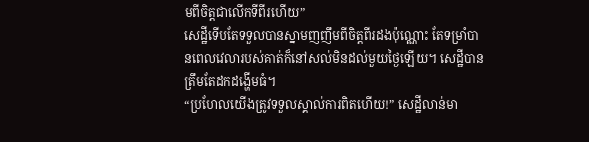មពីចិត្តជាលើកទីពីរហើយ”
សេដ្ឋីទើបតែទទួលបានស្នាមញញឹមពីចិត្តពីរដងប៉ុណ្ណោះ តែទម្រាំបានពេលវេលារបស់គាត់ក៏នៅសល់មិនដល់មួយថ្ងៃឡើយ។ សេដ្ឋីបានត្រឹមតែដកដង្ហើមធំ។
“ប្រហែលយើងត្រូវទទួលស្គាល់ការពិតហើយ!” សេដ្ឋីលាន់មា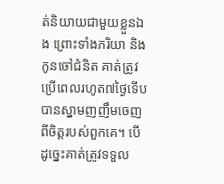ត់និយាយជាមួយខ្លួនឯង ព្រោះទាំងភរិយា និងកូនចៅជំនិត គាត់ត្រូវប្រើពេលរហូត៧ថ្ងៃទើបបានស្នាមញញឹមចេញពីចិត្តរបស់ពួកគេ។ បើដូច្នេះគាត់ត្រូវទទួល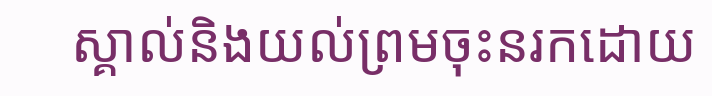ស្គាល់និងយល់ព្រមចុះនរកដោយ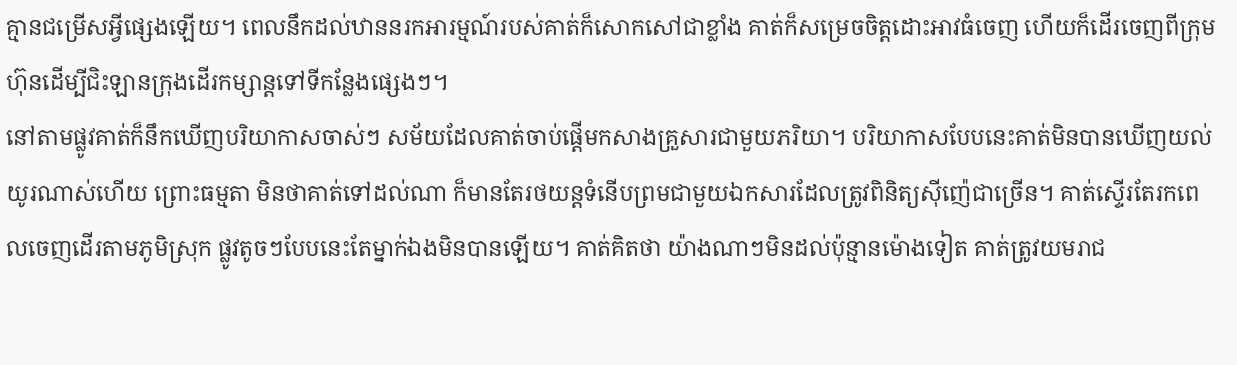គ្មានជម្រើសអ្វីផ្សេងឡើយ។ ពេលនឹកដល់ឋាននរកអារម្មណ៍របស់គាត់ក៏សោកសៅជាខ្លាំង គាត់ក៏សម្រេចចិត្តដោះអាវធំចេញ ហើយក៏ដើរចេញពីក្រុមហ៊ុនដើម្បីជិះឡានក្រុងដើរកម្សាន្តទៅទីកន្លែងផ្សេងៗ។
នៅតាមផ្លូវគាត់ក៏នឹកឃើញបរិយាកាសចាស់ៗ សម័យដែលគាត់ចាប់ផ្ដើមកសាងគ្រួសារជាមួយភរិយា។ បរិយាកាសបែបនេះគាត់មិនបានឃើញយល់យូរណាស់ហើយ ព្រោះធម្មតា មិនថាគាត់ទៅដល់ណា ក៏មានតែរថយន្តទំនើបព្រមជាមួយឯកសារដែលត្រូវពិនិត្យស៊ីញ៉េជាច្រើន។ គាត់ស្ទើរតែរកពេលចេញដើរតាមភូមិស្រុក ផ្លូវតូចៗបែបនេះតែម្នាក់ឯងមិនបានឡើយ។ គាត់គិតថា យ៉ាងណាៗមិនដល់ប៉ុន្មានម៉ោងទៀត គាត់ត្រូវយមរាជ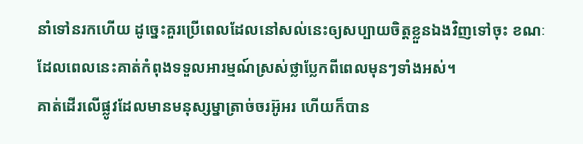នាំទៅនរកហើយ ដូច្នេះគួរប្រើពេលដែលនៅសល់នេះឲ្យសប្បាយចិត្តខ្លួនឯងវិញទៅចុះ ខណៈដែលពេលនេះគាត់កំពុងទទួលអារម្មណ៍ស្រស់ថ្លាប្លែកពីពេលមុនៗទាំងអស់។
គាត់ដើរលើផ្លូវដែលមានមនុស្សម្នាត្រាច់ចរអ៊ូអរ ហើយក៏បាន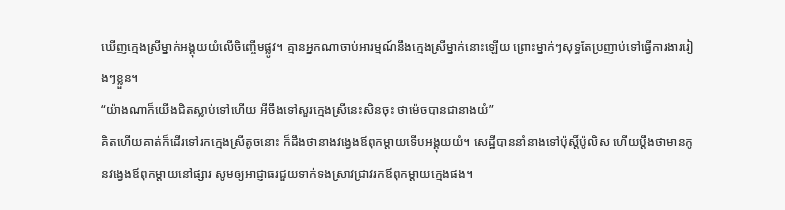ឃើញក្មេងស្រីម្នាក់អង្គុយយំលើចិញ្ចើមផ្លូវ។ គ្មានអ្នកណាចាប់អារម្មណ៍នឹងក្មេងស្រីម្នាក់នោះឡើយ ព្រោះម្នាក់ៗសុទ្ធតែប្រញាប់ទៅធ្វើការងាររៀងៗខ្លួន។
“យ៉ាងណាក៏យើងជិតស្លាប់ទៅហើយ អីចឹងទៅសួរក្មេងស្រីនេះសិនចុះ ថាម៉េចបានជានាងយំ”
គិតហើយគាត់ក៏ដើរទៅរកក្មេងស្រីតូចនោះ ក៏ដឹងថានាងវង្វេងឪពុកម្ដាយទើបអង្គុយយំ។ សេដ្ឋីបាននាំនាងទៅប៉ុស្តិ៍ប៉ូលិស ហើយប្ដឹងថាមានកូនវង្វេងឪពុកម្ដាយនៅផ្សារ សូមឲ្យអាជ្ញាធរជួយទាក់ទងស្រាវជ្រាវរកឪពុកម្ដាយក្មេងផង។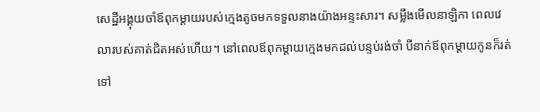សេដ្ឋីអង្គុយចាំឪពុកម្ដាយរបស់ក្មេងតូចមកទទួលនាងយ៉ាងអន្ទះសារ។ សម្លឹងមើលនាឡិកា ពេលវេលារបស់គាត់ជិតអស់ហើយ។ នៅពេលឪពុកម្ដាយក្មេងមកដល់បន្ទប់រង់ចាំ បីនាក់ឪពុកម្ដាយកូនក៏រត់ទៅ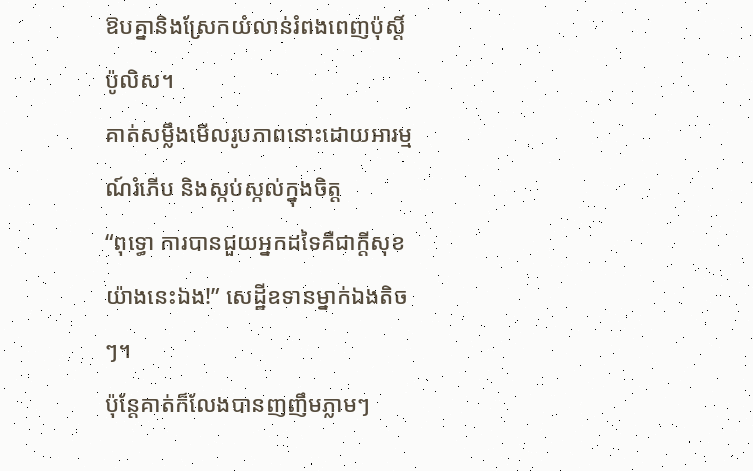ឱបគ្នានិងស្រែកយំលាន់រំពងពេញប៉ុស្តិ៍ប៉ូលិស។
គាត់សម្លឹងមើលរូបភាពនោះដោយអារម្មណ៍រំភើប និងស្កប់ស្កល់ក្នុងចិត្ត
“ពុទ្ធោ ការបានជួយអ្នកដទៃគឺជាក្ដីសុខយ៉ាងនេះឯង!” សេដ្ឋីឧទានម្នាក់ឯងតិចៗ។
ប៉ុន្តែគាត់ក៏លែងបានញញឹមភ្លាមៗ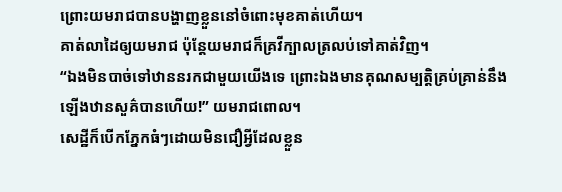ព្រោះយមរាជបានបង្ហាញខ្លួននៅចំពោះមុខគាត់ហើយ។
គាត់លាដៃឲ្យយមរាជ ប៉ុន្តែយមរាជក៏គ្រវីក្បាលត្រលប់ទៅគាត់វិញ។
“ឯងមិនបាច់ទៅឋាននរកជាមួយយើងទេ ព្រោះឯងមានគុណសម្បត្តិគ្រប់គ្រាន់នឹងឡើងឋានសួគ៌បានហើយ!” យមរាជពោល។
សេដ្ឋីក៏បើកភ្នែកធំៗដោយមិនជឿអ្វីដែលខ្លួន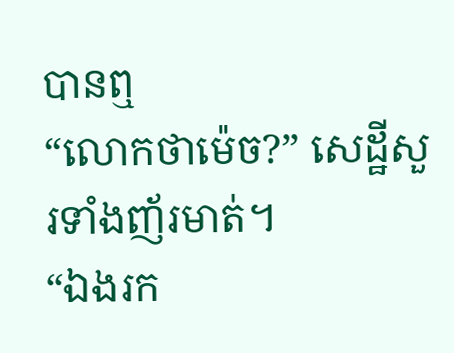បានឮ
“លោកថាម៉េច?” សេដ្ឋីសួរទាំងញ័រមាត់។
“ឯងរក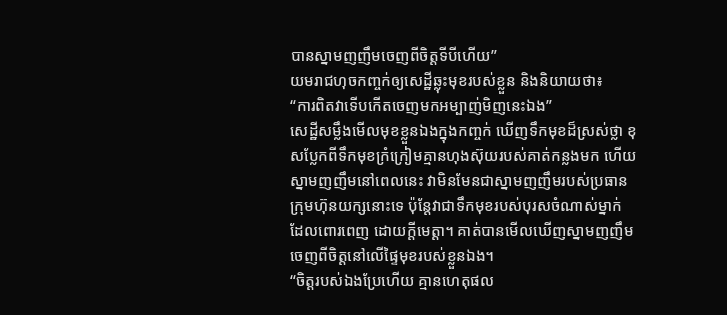បានស្នាមញញឹមចេញពីចិត្តទីបីហើយ”
យមរាជហុចកញ្ចក់ឲ្យសេដ្ឋីឆ្លុះមុខរបស់ខ្លួន និងនិយាយថា៖
“ការពិតវាទើបកើតចេញមកអម្បាញ់មិញនេះឯង”
សេដ្ឋីសម្លឹងមើលមុខខ្លួនឯងក្នុងកញ្ចក់ ឃើញទឹកមុខដ៏ស្រស់ថ្លា ខុសប្លែកពីទឹកមុខក្រំក្រៀមគ្មានហុងស៊ុយរបស់គាត់កន្លងមក ហើយស្នាមញញឹមនៅពេលនេះ វាមិនមែនជាស្នាមញញឹមរបស់ប្រធានក្រុមហ៊ុនយក្សនោះទេ ប៉ុន្តែវាជាទឹកមុខរបស់បុរសចំណាស់ម្នាក់ ដែលពោរពេញ ដោយក្ដីមេត្តា។ គាត់បានមើលឃើញស្នាមញញឹមចេញពីចិត្តនៅលើផ្ទៃមុខរបស់ខ្លួនឯង។
“ចិត្តរបស់ឯងប្រែហើយ គ្មានហេតុផល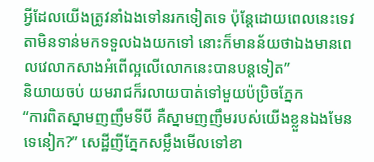អ្វីដែលយើងត្រូវនាំឯងទៅនរកទៀតទេ ប៉ុន្តែដោយពេលនេះទេវតាមិនទាន់មកទទួលឯងយកទៅ នោះក៏មានន័យថាឯងមានពេលវេលាកសាងអំពើល្អលើលោកនេះបានបន្តទៀត”
និយាយចប់ យមរាជក៏រលាយបាត់ទៅមួយប៉ប្រិចភ្នែក
“ការពិតស្នាមញញឹមទីបី គឺស្នាមញញឹមរបស់យើងខ្លួនឯងមែនទេនៀក?” សេដ្ឋីញីភ្នែកសម្លឹងមើលទៅខា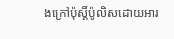ងក្រៅប៉ុស្តិ៍ប៉ូលិសដោយអារ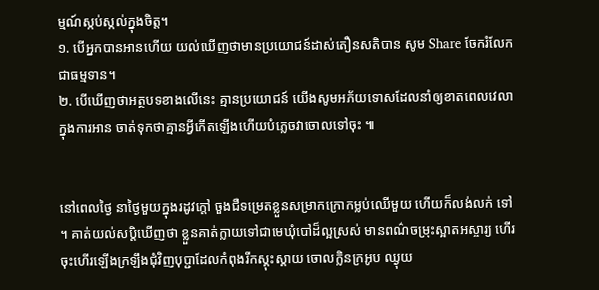ម្មណ៍ស្កប់ស្កល់ក្នុងចិត្ត។
១. បើអ្នកបានអានហើយ យល់ឃើញថាមានប្រយោជន៍ដាស់តឿនសតិបាន សូម Share ចែករំលែកជាធម្មទាន។
២. បើឃើញថាអត្ថបទខាងលើនេះ គ្មានប្រយោជន៍ យើងសូមអភ័យទោសដែលនាំឲ្យខាតពេលវេលាក្នុងការអាន ចាត់ទុកថាគ្មានអ្វីកើតឡើងហើយបំភ្លេចវាចោលទៅចុះ ៕


នៅពេលថ្ងៃ នាថ្ងៃមួយក្នុងរដូវក្ដៅ ចួងជឺទម្រេតខ្លួនសម្រាកក្រោកម្លប់ឈើមួយ ហើយក៏លង់លក់ ទៅ ។ គាត់យល់សប្ដិឃើញថា ខ្លួនគាត់ក្លាយទៅជាមេឃុំបៅដ៏ល្អស្រស់ មានពណ៌ចម្រុះស្អាតអស្ចារ្យ ហើរចុះហើរឡើងក្រឡឹងជុំវិញបុប្ជាដែលកំពុងរីកស្គុះស្គាយ ចោលក្លិនក្រអូប ឈ្ងុយ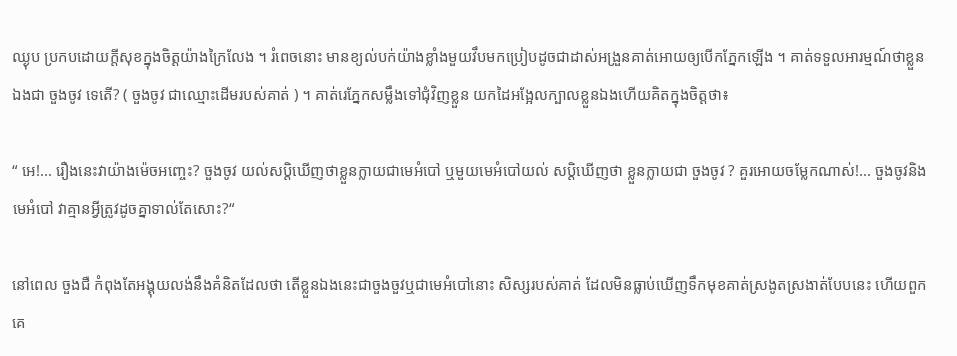ឈ្ងុប ប្រកបដោយក្ដីសុខក្នុងចិត្ដយ៉ាងក្រៃលែង ។ រំពេចនោះ មានខ្យល់បក់យ៉ាងខ្លាំងមួយវឹបមកប្រៀបដូចជាដាស់អង្រួនគាត់អោយឲ្យបើកភ្នែកឡើង ។ គាត់ទទួលអារម្មណ៍ថាខ្លួនឯងជា ចួងចូវ ទេតើ? ( ចួងចូវ ជាឈ្មោះដើមរបស់គាត់ ) ។ គាត់រេភ្នែកសម្លឹងទៅជុំវិញខ្លួន យកដៃអង្អែលក្បាលខ្លួនឯងហើយគិតក្នុងចិត្ដថា៖

“ អេ!... រឿងនេះវាយ៉ាងម៉េចអញ្ចេះ? ចួងចូវ យល់សប្ដិឃើញថាខ្លួនក្លាយជាមេអំបៅ ឬមួយមេអំបៅយល់ សប្ដិឃើញថា ខ្លួនក្លាយជា ចួងចូវ ? គួរអោយចម្លែកណាស់!... ចួងចូវនិងមេអំបៅ វាគ្មានអ្វីត្រូវដូចគ្នាទាល់តែសោះ?“

នៅពេល ចួងជឺ កំពុងតែអង្គុយលង់នឹងគំនិតដែលថា តើខ្លួនឯងនេះជាចួងចួវឬជាមេអំបៅនោះ សិស្សរបស់គាត់ ដែលមិនធ្លាប់ឃើញទឹកមុខគាត់ស្រងូតស្រងាត់បែបនេះ ហើយពួកគេ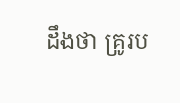ដឹងថា គ្រូរប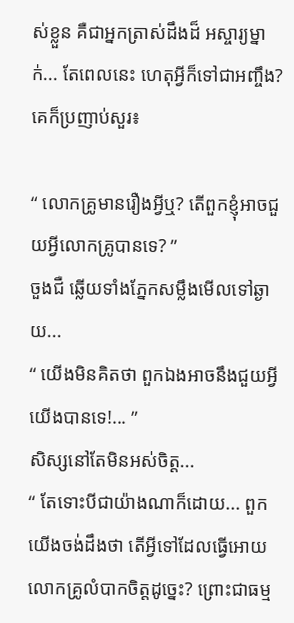ស់ខ្លួន គឺជាអ្នកត្រាស់ដឹងដ៏ អស្ចារ្យម្នាក់... តែពេលនេះ ហេតុអ្វីក៏ទៅជាអញ្ចឹង? គេក៏ប្រញាប់សួរ៖

“ លោកគ្រូមានរឿងអ្វីឬ? តើពួកខ្ញុំអាចជួយអ្វីលោកគ្រូបានទេ? ”
ចួងជឺ ឆ្លើយទាំងភ្នែកសម្លឹងមើលទៅឆ្ងាយ...
“ យើងមិនគិតថា ពួកឯងអាចនឹងជួយអ្វីយើងបានទេ!... ”
សិស្សនៅតែមិនអស់ចិត្ដ...
“ តែទោះបីជាយ៉ាងណាក៏ដោយ... ពួកយើងចង់ដឹងថា តើអ្វីទៅដែលធ្វើអោយលោកគ្រូលំបាកចិត្ដដូច្នេះ? ព្រោះជាធម្ម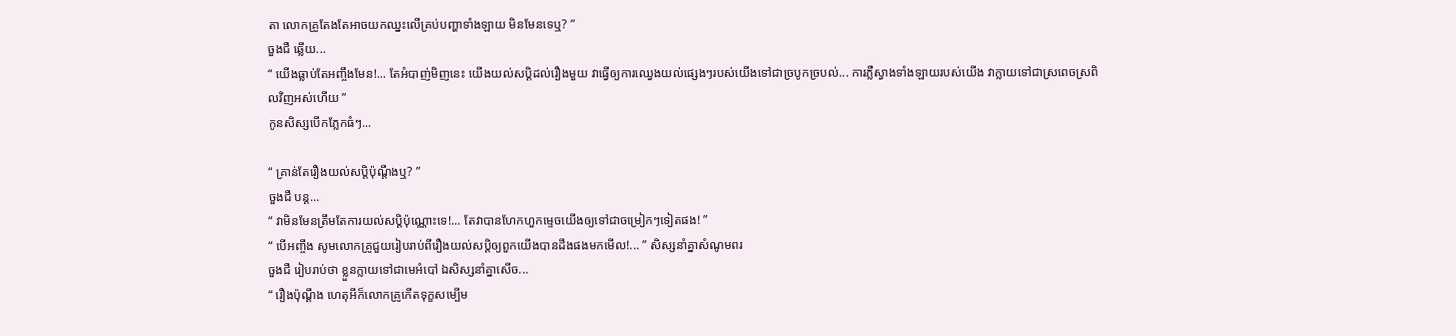តា លោកគ្រូតែងតែអាចយកឈ្នះលើគ្រប់បញ្ហាទាំងឡាយ មិនមែនទេឬ? ”
ចួងជឺ ឆ្លើយ...
“ យើងធ្លាប់តែអញ្ចឹងមែន!... តែអំបាញ់មិញនេះ យើងយល់សប្ដិដល់រឿងមួយ វាធ្វើឲ្យការឈ្វេងយល់ផ្សេងៗរបស់យើងទៅជាច្របូកច្របល់... ការភ្លឺស្វាងទាំងឡាយរបស់យើង វាក្លាយទៅជាស្រពេចស្រពិលវិញអស់ហើយ ”
កូនសិស្សបើកភ្លែកធំៗ...

“ គ្រាន់តែរឿងយល់សប្ដិប៉ុណ្ដឹងឬ? ”
ចួងជឺ បន្ដ...
“ វាមិនមែនត្រឹមតែការយល់សប្ដិប៉ុណ្ណោះទេ!... តែវាបានហែកហួកម្ទេចយើងឲ្យទៅជាចម្រៀកៗទៀតផង! ”
“ បើអញ្ចឹង សូមលោកគ្រូជួយរៀបរាប់ពីរឿងយល់សប្ដិឲ្យពួកយើងបានដឹងផងមកមើល!... ” សិស្សនាំគ្នាសំណូមពរ
ចួងជឺ រៀបរាប់ថា ខ្លួនក្លាយទៅជាមេអំបៅ ឯសិស្សនាំគ្នាសើច...
“ រឿងប៉ុណ្ដឹង ហេតុអីក៏លោកគ្រូកើតទុក្ខសម្បើម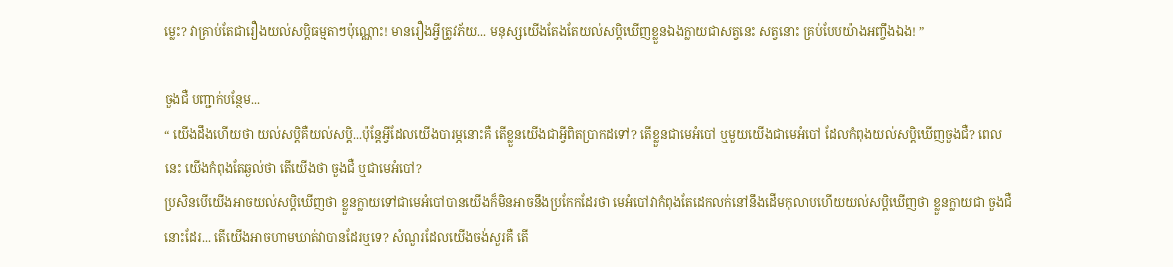ម្លេះ? វាគ្រាប់តែជារឿងយល់សប្ដិធម្មតាៗប៉ុណ្ណោះ! មានរឿងអ្វីត្រូវភ័យ... មនុស្សយើងតែងតែយល់សប្ដិឃើញខ្លួនឯងក្លាយជាសត្វនេះ សត្វនោះ គ្រប់បែបយ៉ាងអញ្ចឹងឯង! ”

ចួងជឺ បញ្ជាក់បន្ថែម...
“ យើងដឹងហើយថា យល់សប្ដិគឺយល់សប្ដិ...ប៉ុន្ដែអ្វីដែលយើងបារម្ភនោះគឺ តើខ្លួនយើងជាអ្វីពិតប្រាកដទៅ? តើខ្លួនជាមេអំបៅ ឬមួយយើងជាមេអំបៅ ដែលកំពុងយល់សប្ដិឃើញចួងជឺ? ពេលនេះ យើងកំពុងតែឆ្ងល់ថា តើយើងថា ចួងជឺ ឬជាមេអំបៅ?
ប្រសិនបើយើងអាចយល់សប្ដិឃើញថា ខ្លួនក្លាយទៅជាមេអំបៅបានយើងក៏មិនអាចនឹងប្រកែកដែរថា មេអំបៅវាកំពុងតែដេកលក់នៅនឹងដើមកុលាបហើយយល់សប្ដិឃើញថា ខ្លួនក្លាយជា ចួងជឺ នោះដែរ... តើយើងអាចហាមឃាត់វាបានដែរឬទេ? សំណួរដែលយើងចង់សួរគឺ តើ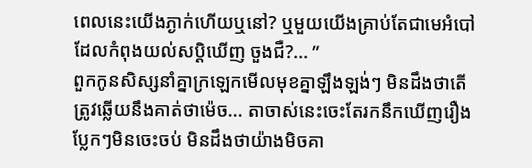ពេលនេះយើងភ្ងាក់ហើយឬនៅ? ឬមួយយើងគ្រាប់តែជាមេអំបៅដែលកំពុងយល់សប្ដិឃើញ ចួងជឺ?... ”
ពួកកូនសិស្សនាំគ្នាក្រឡេកមើលមុខគ្នាឡឹងឡង់ៗ មិនដឹងថាតើត្រូវឆ្លើយនឹងគាត់ថាម៉េច... តាចាស់នេះចេះតែរកនឹកឃើញរឿងប្លែកៗមិនចេះចប់ មិនដឹងថាយ៉ាងមិចគា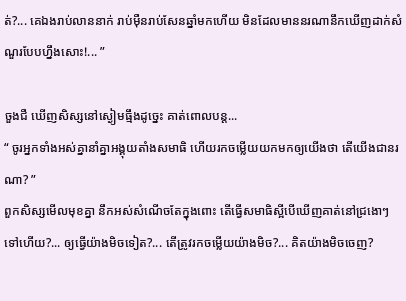ត់?... គេឯងរាប់លាននាក់ រាប់ម៉ឺនរាប់សែនឆ្នាំមកហើយ មិនដែលមាននរណានឹកឃើញដាក់សំណួរបែបហ្នឹងសោះ!... ”

ចួងជឺ ឃើញសិស្សនៅស្ងៀមធ្មឹងដូច្នេះ គាត់ពោលបន្ដ...
“ ចូរអ្នកទាំងអស់គ្នានាំគ្នាអង្គុយតាំងសមាធិ ហើយរកចម្លើយយកមកឲ្យយើងថា តើយើងជានរណា? ”
ពួកសិស្សមើលមុខគ្នា នឹកអស់សំណើចតែក្នុងពោះ តើធ្វើសមាធិស្អីបើឃើញគាត់នៅជ្រងោៗទៅហើយ?... ឲ្យធ្វើយ៉ាងមិចទៀត?... តើត្រូវរកចម្លើយយ៉ាងមិច?... គិតយ៉ាងមិចចេញ?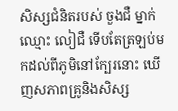សិស្សជំនិតរបស់ ចួងជឺ ម្នាក់ឈ្មោះ លៀជឺ ទើបតែត្រឡប់មកដល់ពីភូមិនៅក្បែរនោះ ឃើញសភាពគ្រូនិងសិស្ស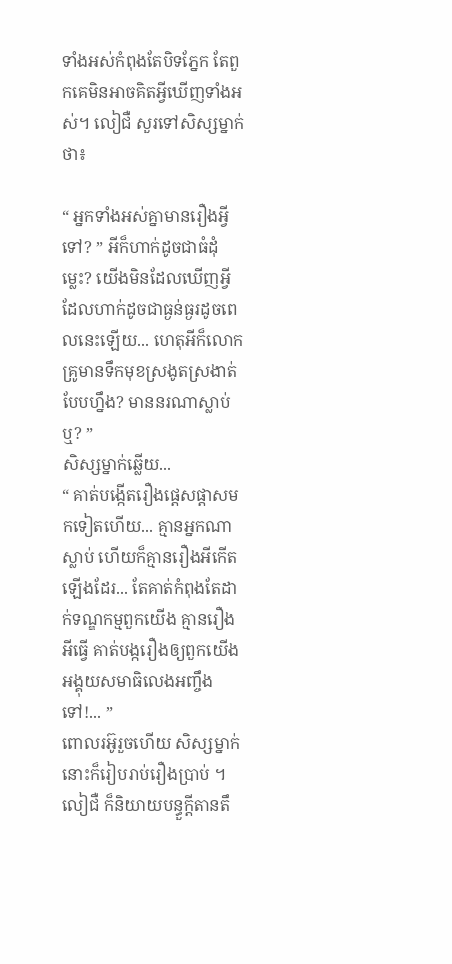ទាំងអស់កំពុងតែបិទភ្នែក តែពួកគេមិនអាចគិតអ្វីឃើញទាំងអស់។ លៀជឺ សួរទៅសិស្សម្នាក់ថា៖

“ អ្នកទាំងអស់គ្នាមានរឿងអ្វីទៅ? ” អីក៏ហាក់ដូចជាធំដុំម្លេះ? យើងមិនដែលឃើញអ្វីដែលហាក់ដូចជាធ្ងន់ធ្ងរដូចពេលនេះឡើយ... ហេតុអីក៏លោកគ្រូមានទឹកមុខស្រងូតស្រងាត់បែបហ្នឹង? មាននរណាស្លាប់ឬ? ”
សិស្សម្នាក់ឆ្លើយ...
“ គាត់បង្កើតរឿងផ្ដេសផ្ដាសមកទៀតហើយ... គ្មានអ្នកណាស្លាប់ ហើយក៏គ្មានរឿងអីកើតឡើងដែរ... តែគាត់កំពុងតែដាក់ទណ្ឌកម្មពួកយើង គ្មានរឿងអីធ្វើ គាត់បង្ករឿងឲ្យពួកយើងអង្គុយសមាធិលេងអញ្ចឹងទៅ!... ”
ពោលរអ៊ូរួចហើយ សិស្សម្នាក់នោះក៏រៀបរាប់រឿងប្រាប់ ។
លៀជឺ ក៏និយាយបន្ធួក្ដីតានតឹ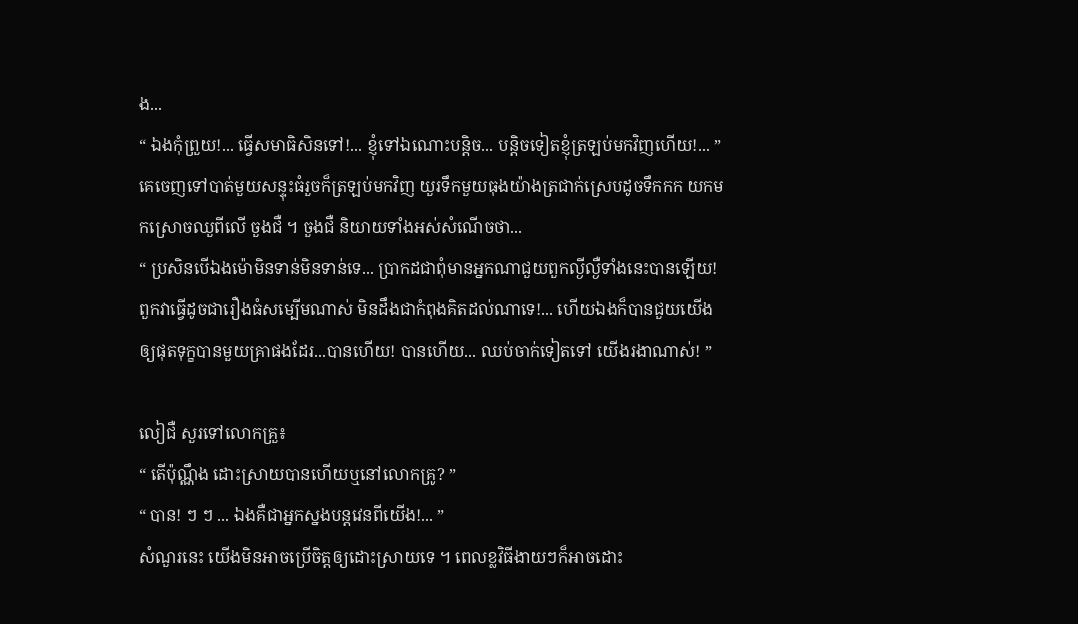ង...
“ ឯងកុំព្រួយ!... ធ្វើសមាធិសិនទៅ!... ខ្ញុំទៅឯណោះបន្ដិច... បន្ដិចទៀតខ្ញុំត្រឡប់មកវិញហើយ!... ”
គេចេញទៅបាត់មួយសន្ទុះធំរួចក៏ត្រឡប់មកវិញ យួរទឹកមួយធុងយ៉ាងត្រជាក់ស្រេបដូចទឹកកក យកមកស្រោចឈួពីលើ ចួងជឺ ។ ចួងជឺ និយាយទាំងអស់សំណើចថា...
“ ប្រសិនបើឯងម៉ោមិនទាន់មិនទាន់ទេ... ប្រាកដជាពុំមានអ្នកណាជួយពួកល្ងីល្ងឺទាំងនេះបានឡើយ! ពួកវាធ្វើដូចជារឿងធំសម្បើមណាស់ មិនដឹងជាកំពុងគិតដល់ណាទេ!... ហើយឯងក៏បានជួយយើងឲ្យផុតទុក្ខបានមួយគ្រាផងដែរ...បានហើយ! បានហើយ... ឈប់ចាក់ទៀតទៅ យើងរងាណាស់! ”

លៀជឺ សួរទៅលោកគ្រួ៖
“ តើប៉ុណ្ណឹង ដោះស្រាយបានហើយឬនៅលោកគ្រូ? ”
“ បាន! ៗ ៗ ... ឯងគឺជាអ្នកស្នងបន្ដវេនពីយើង!... ”
សំណួរនេះ យើងមិនអាចប្រើចិត្ដឲ្យដោះស្រាយទេ ។ ពេលខ្លវិធីងាយៗក៏អាចដោះ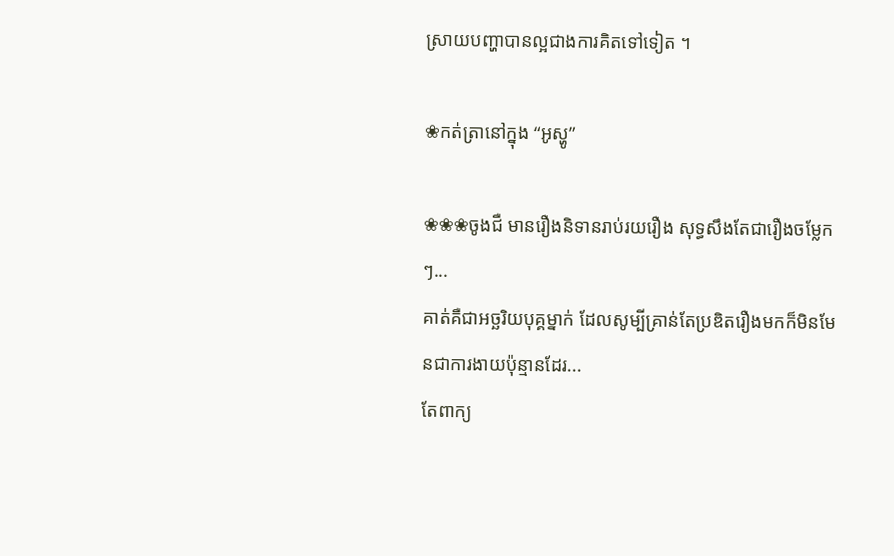ស្រាយបញ្ហាបានល្អជាងការគិតទៅទៀត ។

❀កត់ត្រានៅក្នុង “អូស្ហូ”

❀❀❀ចូងជឺ មានរឿងនិទានរាប់រយរឿង សុទ្ធសឹងតែជារឿងចម្លែកៗ...
គាត់គឺជាអច្ឆរិយបុគ្គម្នាក់ ដែលសូម្បីគ្រាន់តែប្រឌិតរឿងមកក៏មិនមែនជាការងាយប៉ុន្មានដែរ...
តែពាក្យ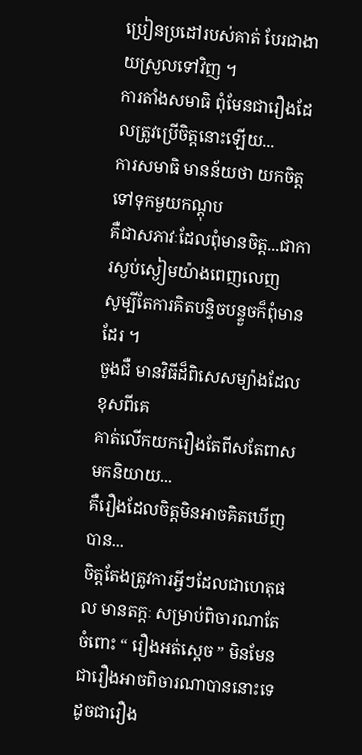ប្រៀនប្រដៅរបស់គាត់ បែរជាងាយស្រួលទៅវិញ ។
ការតាំងសមាធិ ពុំមែនជារឿងដែលត្រូវប្រើចិត្ដនោះឡើយ...
ការសមាធិ មានន័យថា យកចិត្ដទៅទុកមួយកណ្ដុប
គឺជាសភាវៈដែលពុំមានចិត្ដ...ជាការស្ងប់ស្ងៀមយ៉ាងពេញលេញ
សូម្បីតែការគិតបន្ទិចបន្ទួចក៏ពុំមានដែរ ។
ចួងជឺ មានវិធីដ៏ពិសេសម្យ៉ាងដែលខុសពីគេ
គាត់លើកយករឿងតែពីសតែពាសមកនិយាយ...
គឺរឿងដែលចិត្ដមិនអាចគិតឃើញបាន...
ចិត្ដតែងត្រូវការអ្វីៗដែលជាហេតុផល មានតក្ដៈ សម្រាប់ពិចារណាតែ
ចំពោះ “ រឿងអត់ស្ដេច ” មិនមែនជារឿងអាចពិចារណាបាននោះទេ
ដូចជារឿង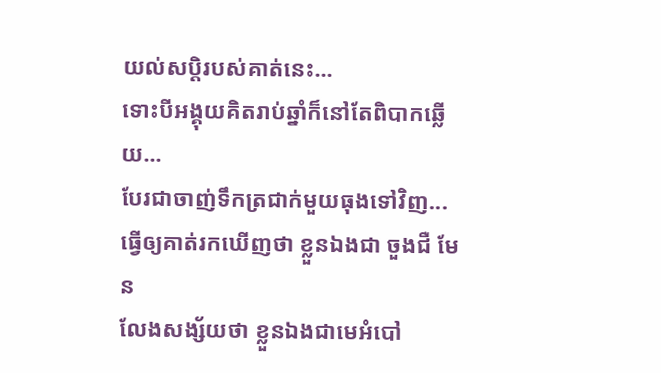យល់សប្ដិរបស់គាត់នេះ...
ទោះបីអង្គុយគិតរាប់ឆ្នាំក៏នៅតែពិបាកឆ្លើយ...
បែរជាចាញ់ទឹកត្រជាក់មួយធុងទៅវិញ...
ធ្វើឲ្យគាត់រកឃើញថា ខ្លួនឯងជា ចួងជឺ មែន
លែងសង្ស័យថា ខ្លួនឯងជាមេអំបៅ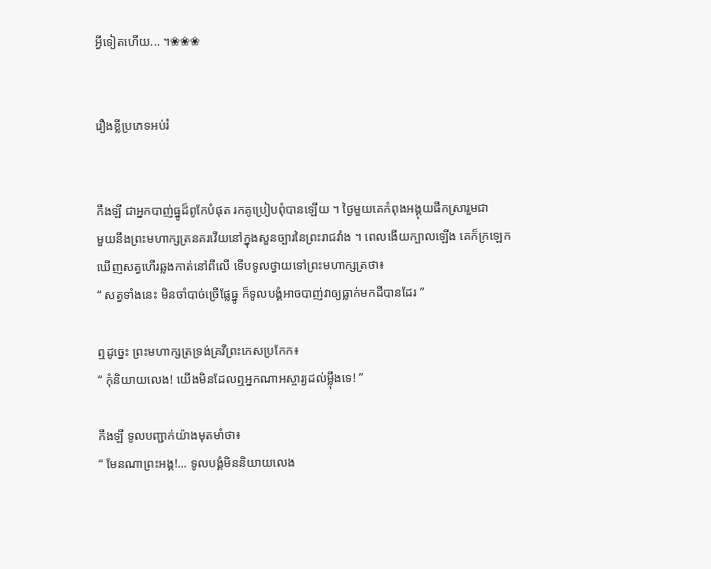អ្វីទៀតហើយ... ។❀❀❀


រឿងខ្លីប្រភេទអប់រំ


កឹងឡី ជាអ្នកបាញ់ធ្នូដ៏ពូកែបំផុត រកគូប្រៀបពុំបានឡើយ ។ ថ្ងៃមួយគេកំពុងអង្គុយផឹកស្រារួមជា
មួយនឹងព្រះមហាក្សត្រនគរវើយនៅក្នុងសួនច្បារនៃព្រះរាជវាំង ។ ពេលងើយក្បាលឡើង គេក៏ក្រឡេក
ឃើញសត្វហើរឆ្លងកាត់នៅពីលើ ទើបទូលថ្វាយទៅព្រះមហាក្សត្រថា៖
“ សត្វទាំងនេះ មិនចាំបាច់ច្រើផ្លែធ្នូ ក៏ទូលបង្គំអាចបាញ់វាឲ្យធ្លាក់មកដីបានដែរ ”

ឮដូច្នេះ ព្រះមហាក្សត្រទ្រង់គ្រវីព្រះកេសប្រកែក៖
“ កុំនិយាយលេង! យើងមិនដែលឮអ្នកណាអស្ចារ្យដល់ម្ល៉ឹងទេ! ”

កឹងឡី ទូលបញ្ជាក់យ៉ាងមុតមាំថា៖
“ មែនណាព្រះអង្គ!... ទូលបង្គំមិននិយាយលេង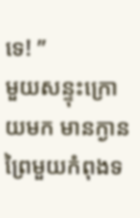ទេ! ”
មួយសន្ទុះក្រោយមក មានក្ងានព្រៃមួយកំពុងទ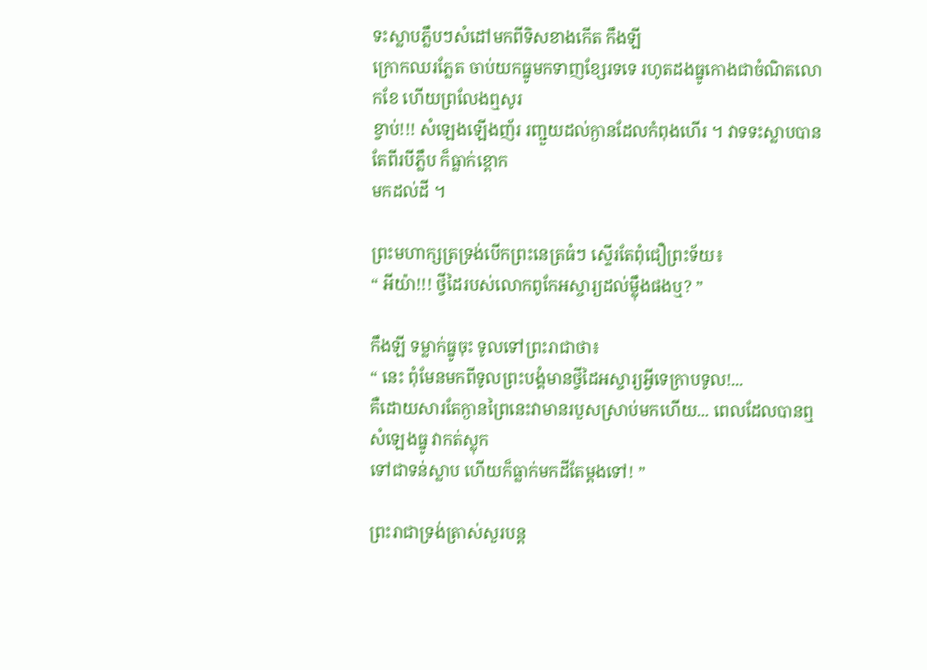ទះស្លាបភ្លឹបៗសំដៅមកពីទិសខាងកើត កឹងឡី
ក្រោកឈរភ្លែត ចាប់យកធ្នូមកទាញខ្សែរទទេ រហូតដងធ្នូកោងជាចំណិតលោកខែ ហើយព្រលែងឮសូរ
ខ្វាប់!!! សំឡេងឡើងញ័រ រញ្ជួយដល់ក្ងានដែលកំពុងហើរ ។ វាទទះស្លាបបានតែពីរបីភ្លឹប ក៏ធ្លាក់ខ្ពោក
មកដល់ដី ។

ព្រះមហាក្សត្រទ្រង់បើកព្រះនេត្រធំៗ ស្ទើរតែពុំជឿព្រះទ័យ៖
“ អីយ៉ា!!! ថ្វីដៃរបស់លោកពូកែអស្ចារ្យដល់ម្ល៉ឹងផងឬ? ”

កឹងឡី ទម្លាក់ធ្នូចុះ ទូលទៅព្រះរាជាថា៖
“ នេះ ពុំមែនមកពីទូលព្រះបង្គំមានថ្វីដៃអស្ចារ្យអ្វីទេក្រាបទូល!...
គឺដោយសារតែក្ងានព្រៃនេះវាមានរបួសស្រាប់មកហើយ... ពេលដែលបានឮសំឡេងធ្នូ វាកត់ស្លុក
ទៅជាទន់ស្លាប ហើយក៏ធ្លាក់មកដីតែម្ដងទៅ! ”

ព្រះរាជាទ្រង់ត្រាស់សួរបន្ដ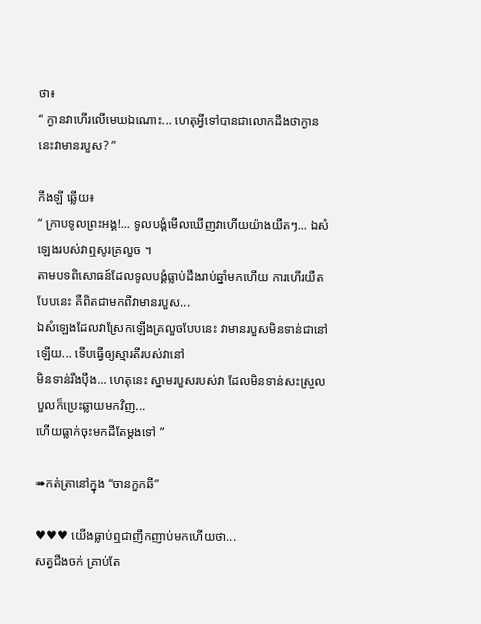ថា៖
“ ក្ងានវាហើរលើមេឃឯណោះ... ហេតុអ្វីទៅបានជាលោកដឹងថាក្ងាននេះវាមានរបួស? ”

កឹងឡី ឆ្លើយ៖
“ ក្រាបទូលព្រះអង្គ!... ទូលបង្គំមើលឃើញវាហើយយ៉ាងយឺតៗ... ឯសំឡេងរបស់វាឮសូរគ្រលួច ។
តាមបទពិសោធន៍ដែលទូលបង្គំធ្លាប់ដឹងរាប់ឆ្នាំមកហើយ ការហើរយឺតបែបនេះ គឺពិតជាមកពីវាមានរបួស...
ឯសំឡេងដែលវាស្រែកឡើងគ្រលួចបែបនេះ វាមានរបួសមិនទាន់ជានៅឡើយ... ទើបធ្វើឲ្យស្មារតីរបស់វានៅ
មិនទាន់រឹងប៉ឹង... ហេតុនេះ ស្នាមរបួសរបស់វា ដែលមិនទាន់សះស្រួលបួលក៏ប្រេះឆ្លាយមកវិញ...
ហើយធ្លាក់ចុះមកដីតែម្ដងទៅ ”

➠កត់ត្រានៅក្នុង “ចានកួកឆី”

♥♥♥ យើងធ្លាប់ឮជាញឹកញាប់មកហើយថា...
សត្វជីងចក់ គ្រាប់តែ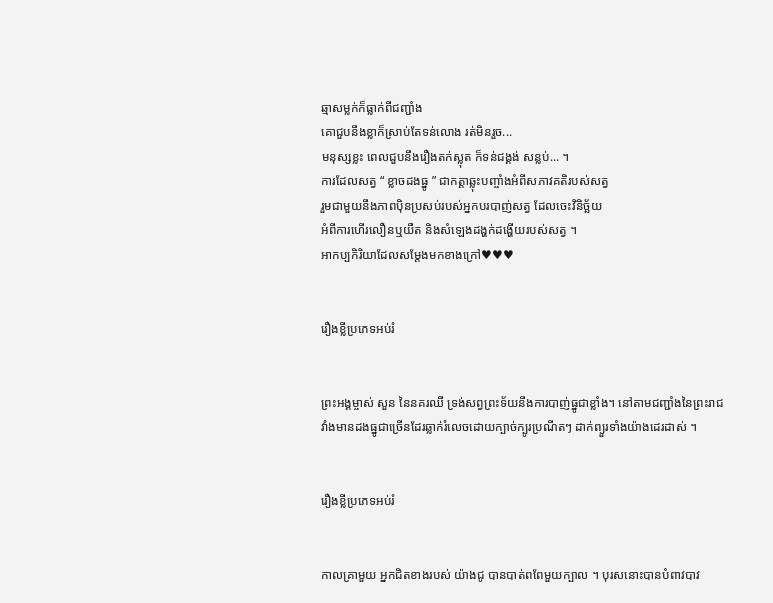ឆ្មាសម្លក់ក៏ធ្លាក់ពីជញ្ជាំង
គោជួបនឹងខ្លាក៏ស្រាប់តែទន់លោង រត់មិនរួច...
មនុស្សខ្លះ ពេលជួបនឹងរឿងតក់ស្លុត ក៏ទន់ជង្គង់ សន្លប់... ។
ការដែលសត្វ “ ខ្លាចដងធ្នូ ” ជាកត្ដាឆ្លុះបញ្ចាំងអំពីសភាវគតិរបស់សត្វ
រួមជាមួយនឹងភាពប៉ិនប្រសប់របស់អ្នកបរបាញ់សត្វ ដែលចេះវិនិច្ឆ័យ
អំពីការហើរលឿនឬយឺត និងសំឡេងដង្ហក់ដង្ហើយរបស់សត្វ ។
អាកប្បកិរិយាដែលសម្ដែងមកខាងក្រៅ♥♥♥


រឿងខ្លីប្រភេទអប់រំ


ព្រះអង្គម្ចាស់ សួន នៃនគរឈី ទ្រង់សព្វព្រះទ័យនឹងការបាញ់ធ្នូជាខ្លាំង។ នៅតាមជញ្ជាំងនៃព្រះរាជ
វាំងមានដងធ្នូជាច្រើនដែរឆ្លាក់រំលេចដោយក្បាច់ក្បូរប្រណីតៗ ដាក់ព្យួរទាំងយ៉ាងដេរដាស់ ។


រឿងខ្លីប្រភេទអប់រំ


កាលគ្រាមួយ អ្នកជិតខាងរបស់ យ៉ាងជូ បានបាត់ពពែមួយក្បាល ។ បុរសនោះបានបំពាវបាវ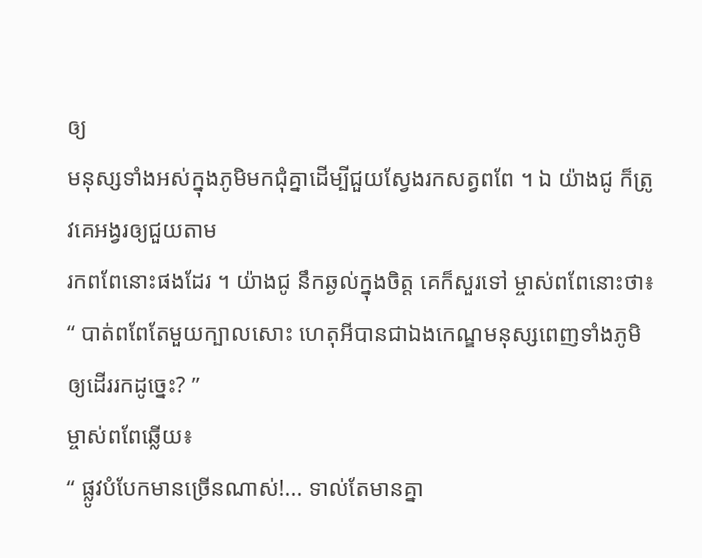ឲ្យ
មនុស្សទាំងអស់ក្នុងភូមិមកជុំគ្នាដើម្បីជួយស្វែងរកសត្វពពែ ។ ឯ យ៉ាងជូ ក៏ត្រូវគេអង្វរឲ្យជួយតាម
រកពពែនោះផងដែរ ។ យ៉ាងជូ នឹកឆ្ងល់ក្នុងចិត្ដ គេក៏សួរទៅ ម្ចាស់ពពែនោះថា៖
“ បាត់ពពែតែមួយក្បាលសោះ ហេតុអីបានជាឯងកេណ្ឌមនុស្សពេញទាំងភូមិឲ្យដើររកដូច្នេះ? ”
ម្ចាស់ពពែឆ្លើយ៖
“ ផ្លូវបំបែកមានច្រើនណាស់!... ទាល់តែមានគ្នា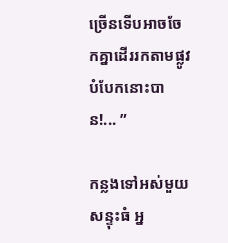ច្រើនទើបអាចចែកគ្នាដើររកតាមផ្លូវបំបែកនោះបាន!... ”

កន្លងទៅអស់មួយសន្ទុះធំ អ្ន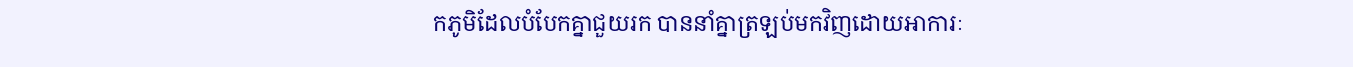កភូមិដែលបំបែកគ្នាជួយរក បាននាំគ្នាត្រឡប់មកវិញដោយអាការៈ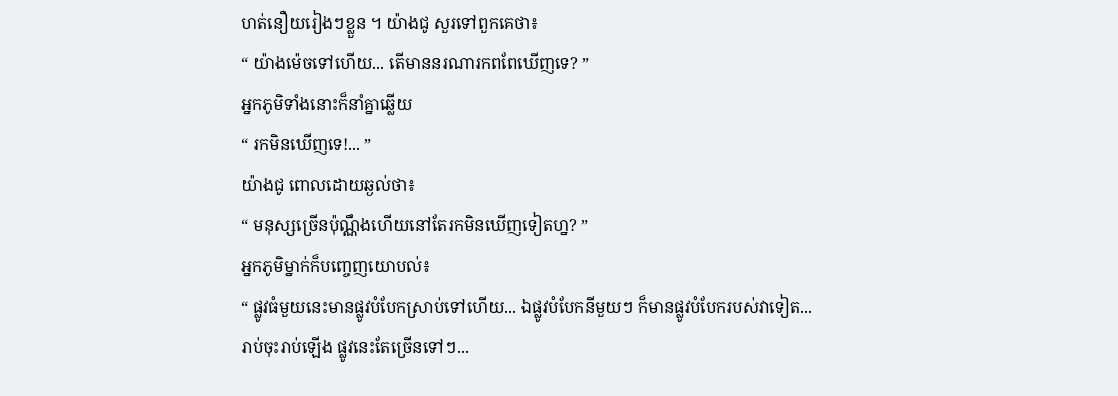ហត់នឿយរៀងៗខ្លួន ។ យ៉ាងជូ សួរទៅពួកគេថា៖
“ យ៉ាងម៉េចទៅហើយ... តើមាននរណារកពពែឃើញទេ? ”
អ្នកភូមិទាំងនោះក៏នាំគ្នាឆ្លើយ
“ រកមិនឃើញទេ!... ”
យ៉ាងជូ ពោលដោយឆ្ងល់ថា៖
“ មនុស្សច្រើនប៉ុណ្ណឹងហើយនៅតែរកមិនឃើញទៀតហ្ន? ”
អ្នកភូមិម្នាក់ក៏បញ្ចេញយោបល់៖
“ ផ្លូវធំមួយនេះមានផ្លូវបំបែកស្រាប់ទៅហើយ... ឯផ្លូវបំបែកនីមួយៗ ក៏មានផ្លូវបំបែករបស់វាទៀត...
រាប់ចុះរាប់ឡើង ផ្លូវនេះតែច្រើនទៅៗ...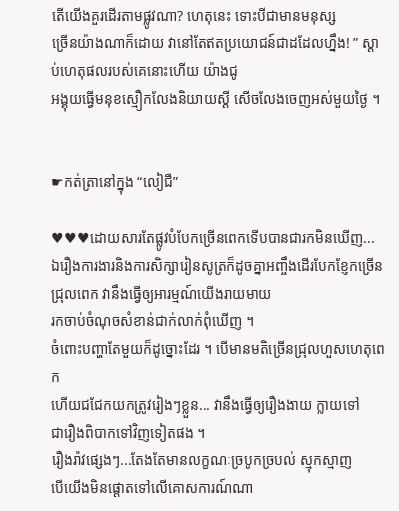តើយើងគួរដើរតាមផ្លូវណា? ហេតុនេះ ទោះបីជាមានមនុស្ស
ច្រើនយ៉ាងណាក៏ដោយ វានៅតែឥតប្រយោជន៍ជាដដែលហ្នឹង! ” ស្ដាប់ហេតុផលរបស់គេនោះហើយ យ៉ាងជូ
អង្គុយធ្វើមនុខស្មឿកលែងនិយាយស្ដី សើចលែងចេញអស់មួយថ្ងៃ ។


☛កត់ត្រានៅក្នុង “លៀជឺ”

♥♥♥ដោយសារតែផ្លូវបំបែកច្រើនពេកទើបបានជារកមិនឃើញ...
ឯរឿងការងារនិងការសិក្សារៀនសូត្រក៏ដូចគ្នាអញ្ចឹងដើរបែកខ្ញែកច្រើនជ្រុលពេក វានឹងធ្វើឲ្យអារម្មណ៍យើងរាយមាយ
រកចាប់ចំណុចសំខាន់ជាក់លាក់ពុំឃើញ ។
ចំពោះបញ្ហាតែមួយក៏ដូច្នោះដែរ ។ បើមានមតិច្រើនជ្រុលហួសហេតុពេក
ហើយជជែកយកត្រូវរៀងៗខ្លួន... វានឹងធ្វើឲ្យរឿងងាយ ក្លាយទៅ
ជារឿងពិបាកទៅវិញទៀតផង ។
រឿងរ៉ាវផ្សេងៗ...តែងតែមានលក្ខណៈច្របូកច្របល់ ស្មុកស្មាញ
បើយើងមិនផ្ដោតទៅលើគោសការណ៍ណា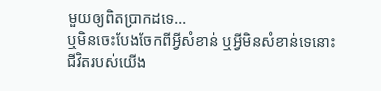មួយឲ្យពិតប្រាកដទេ...
ឬមិនចេះបែងចែកពីអ្វីសំខាន់ ឬអ្វីមិនសំខាន់ទេនោះ
ជីវិតរបស់យើង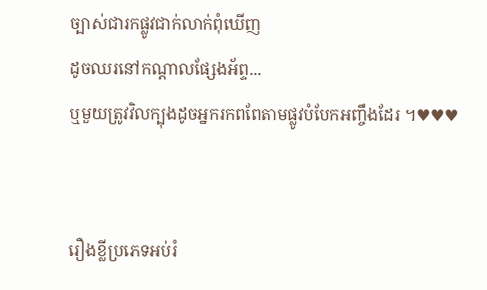ច្បាស់ជារកផ្លូវជាក់លាក់ពុំឃើញ
ដូចឈរនៅកណ្ដាលផ្សែងអ័ព្ទ...
ឬមួយត្រូវវិលក្បុងដូចអ្នករកពពែតាមផ្លូវបំបែកអញ្ចឹងដែរ ។♥♥♥


រឿងខ្លីប្រភេទអប់រំ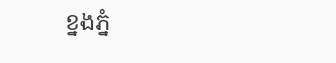ខ្នងភ្នំ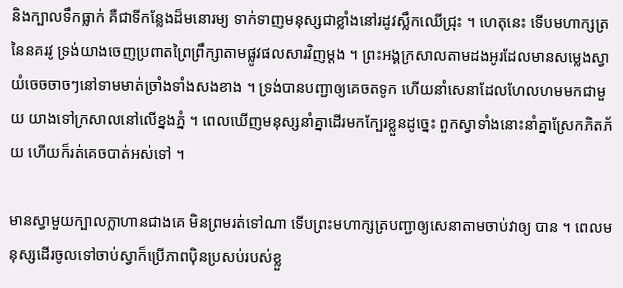និងក្បាលទឹកធ្លាក់ គឺជាទីកន្លែងដ៏មនោរម្យ ទាក់ទាញមនុស្សជាខ្លាំងនៅរដូវស្លឹកឈើជ្រុះ ។ ហេតុនេះ ទើបមហាក្សត្រនៃនគរវូ ទ្រង់យាងចេញប្រពាតព្រៃព្រឹក្សាតាមផ្លូវផលសារវិញម្ដង ។ ព្រះអង្គក្រសាលតាមដងអូរដែលមានសម្លេងស្វាយំចេចចាចៗនៅទាមមាត់ច្រាំងទាំងសងខាង ។ ទ្រង់បានបញ្ជាឲ្យគេចតទូក ហើយនាំសេនាដែលហែលហមមកជាមួយ យាងទៅក្រសាលនៅលើខ្នងភ្នំ ។ ពេលឃើញមនុស្សនាំគ្នាដើរមកក្បែរខ្លួនដូច្នេះ ពួកស្វាទាំងនោះនាំគ្នាស្រែកភិតភ័យ ហើយក៏រត់គេចបាត់អស់ទៅ ។

មានស្វាមួយក្បាលក្លាហានជាងគេ មិនព្រមរត់ទៅណា ទើបព្រះមហាក្សត្របញ្ជាឲ្យសេនាតាមចាប់វាឲ្យ បាន ។ ពេលមនុស្សដើរចូលទៅចាប់ស្វាក៏ប្រើភាពប៉ិនប្រសប់របស់ខ្លួ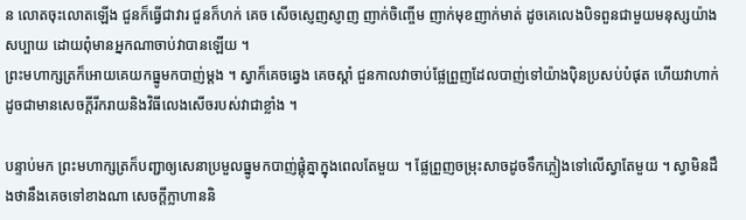ន លោតចុះលោតឡើង ជួនក៏ធ្វើជាវារ ជួនក៏ហក់ គេច សើចស្ញេញស្ញាញ ញាក់ចិញ្ចើម ញាក់មុខញាក់មាត់ ដូចគេលេងបិទពួនជាមួយមនុស្សយ៉ាងសប្បាយ ដោយពុំមានអ្នកណាចាប់វាបានឡើយ ។
ព្រះមហាក្សត្រក៏អោយគេយកធ្នូមកបាញ់ម្ដង ។ ស្វាក៏គេចឆ្វេង គេចស្ដាំ ជួនកាលវាចាប់ផ្លែព្រួញដែលបាញ់ទៅយ៉ាងប៉ិនប្រសប់បំផុត ហើយវាហាក់ដូចជាមានសេចក្ដីរីករាយនិងវិធីលេងសើចរបស់វាជាខ្លាំង ។

បន្ទាប់មក ព្រះមហាក្សត្រក៏បញ្ជាឲ្យសេនាប្រមួលធ្នូមកបាញ់ផ្គុំគ្នាក្នុងពេលតែមួយ ។ ផ្លែព្រួញចម្រុះសាចដូចទឹកភ្លៀងទៅលើស្វាតែមួយ ។ ស្វាមិនដឹងថានឹងគេចទៅខាងណា សេចក្ដីក្លាហាននិ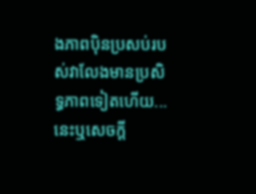ងភាពប៉ិនប្រសប់របស់វាលែងមានប្រសិទ្ធភាពទៀតហើយ... នេះឬសេចក្ដី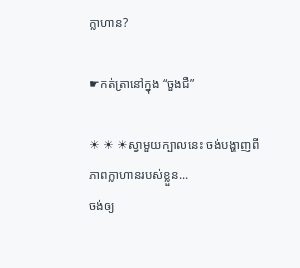ក្លាហាន?

☛កត់ត្រានៅក្នុង “ចួងជឺ”

☀ ☀ ☀ស្វាមួយក្បាលនេះ ចង់បង្ហាញពីភាពក្លាហានរបស់ខ្លួន...
ចង់ឲ្យ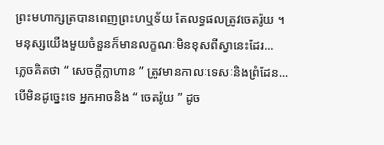ព្រះមហាក្សត្របានពេញព្រះហឬទ័យ តែលទ្ធផលត្រូវចេតរ៉ូយ ។
មនុស្សយើងមួយចំនួនក៏មានលក្ខណៈមិនខុសពីស្វានេះដែរ...
ភ្លេចគិតថា “ សេចក្ដីក្លាហាន ” ត្រូវមានកាលៈទេសៈនិងព្រំដែន...
បើមិនដូច្នេះទេ អ្នកអាចនិង “ ចេតរ៉ូយ ” ដូច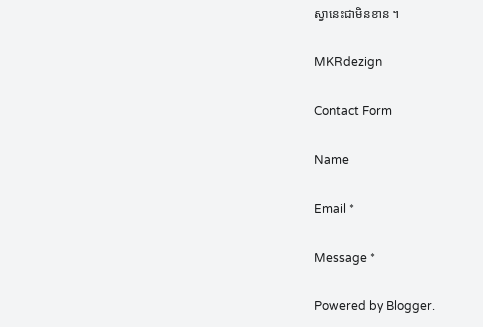ស្វានេះជាមិនខាន ។

MKRdezign

Contact Form

Name

Email *

Message *

Powered by Blogger.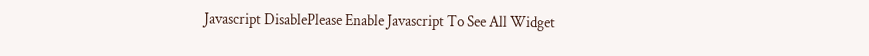Javascript DisablePlease Enable Javascript To See All Widget